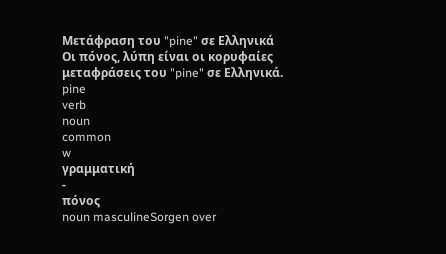Μετάφραση του "pine" σε Ελληνικά
Οι πόνος, λύπη είναι οι κορυφαίες μεταφράσεις του "pine" σε Ελληνικά.
pine
verb
noun
common
w
γραμματική
-
πόνος
noun masculineSorgen over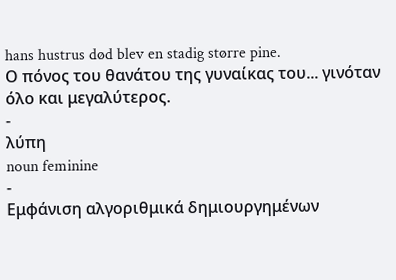hans hustrus død blev en stadig større pine.
Ο πόνος του θανάτου της γυναίκας του... γινόταν όλο και μεγαλύτερος.
-
λύπη
noun feminine
-
Εμφάνιση αλγοριθμικά δημιουργημένων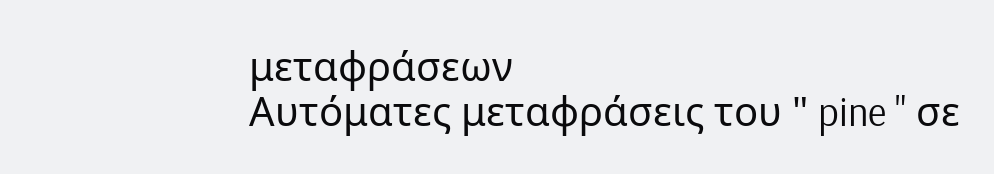μεταφράσεων
Αυτόματες μεταφράσεις του " pine " σε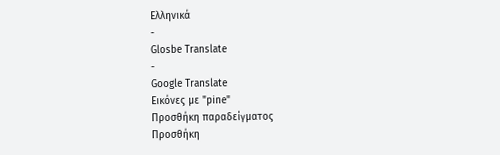Ελληνικά
-
Glosbe Translate
-
Google Translate
Εικόνες με "pine"
Προσθήκη παραδείγματος
Προσθήκη